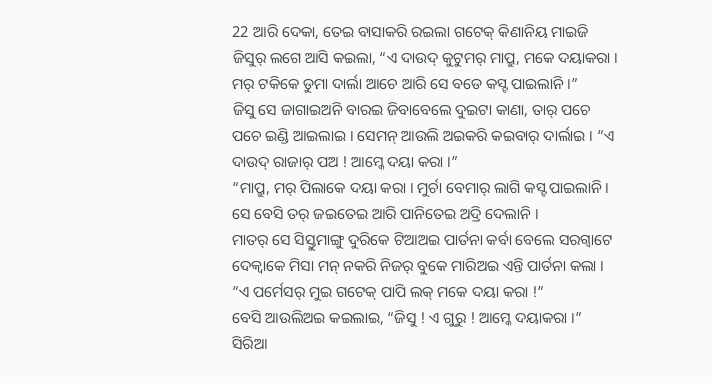22 ଆରି ଦେକା, ତେଇ ବାସାକରି ରଇଲା ଗଟେକ୍ କିଣାନିୟ ମାଇଜି ଜିସୁର୍ ଲଗେ ଆସି କଇଲା, “ଏ ଦାଉଦ୍ କୁଟୁମର୍ ମାପ୍ରୁ, ମକେ ଦୟାକରା । ମର୍ ଟକିକେ ଡୁମା ଦାର୍ଲା ଆଚେ ଆରି ସେ ବଡେ କସ୍ଟ ପାଇଲାନି ।”
ଜିସୁ ସେ ଜାଗାଇଅନି ବାରଇ ଜିବାବେଲେ ଦୁଇଟା କାଣା, ତାର୍ ପଚେ ପଚେ ଇଣ୍ଡି ଆଇଲାଇ । ସେମନ୍ ଆଉଲି ଅଇକରି କଇବାର୍ ଦାର୍ଲାଇ । “ଏ ଦାଉଦ୍ ରାଜାର୍ ପଅ ! ଆମ୍କେ ଦୟା କରା ।”
“ମାପ୍ରୁ, ମର୍ ପିଲାକେ ଦୟା କରା । ମୁର୍ଚା ବେମାର୍ ଲାଗି କସ୍ଟ ପାଇଲାନି । ସେ ବେସି ତର୍ ଜଇତେଇ ଆରି ପାନିତେଇ ଅଦ୍ରି ଦେଲାନି ।
ମାତର୍ ସେ ସିସ୍ତୁମାଙ୍ଗୁ ଦୁରିକେ ଟିଆଅଇ ପାର୍ତନା କର୍ବା ବେଲେ ସରଗ୍ବାଟେ ଦେକ୍ବାକେ ମିସା ମନ୍ ନକରି ନିଜର୍ ବୁକେ ମାରିଅଇ ଏନ୍ତି ପାର୍ତନା କଲା । “ଏ ପର୍ମେସର୍ ମୁଇ ଗଟେକ୍ ପାପି ଲକ୍ ମକେ ଦୟା କରା !”
ବେସି ଆଉଲିଅଇ କଇଲାଇ, “ଜିସୁ ! ଏ ଗୁରୁ ! ଆମ୍କେ ଦୟାକରା ।”
ସିରିଆ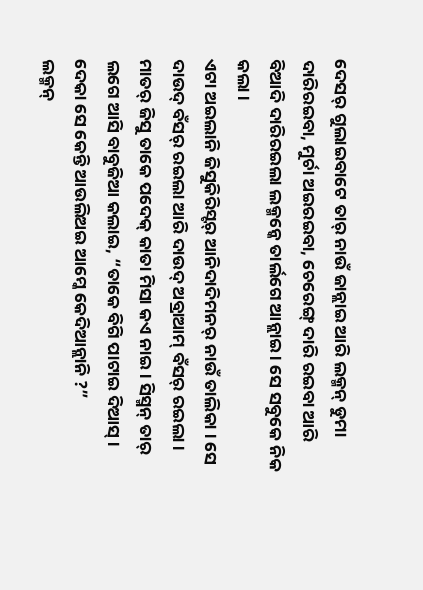ଦେସର୍ ଗୁଲାଇବାଟେ ତାର୍ ନାଉଁ ଜାନ୍ଲାଇ ଆରି ଲକ୍ମନ୍ ଡୁମା ଦାରିରଇବା, ମୁର୍ଚା ଅଇରଇବା, ଚେରେଙ୍ଗ୍ ଦାରି ରଇବା ଆରି ବିଆଦି ଦାରିରଇଲା ଲକ୍ମନ୍କେ ତାର୍ଲଗେ ଆନ୍ଲାଇ । ସେ ସବୁକେ ନିକ କଲା ।
ଏଟା ଅଇଲାନି ଜିସୁକିରିସ୍ଟର୍ ଆନିଦାଦିମନର୍ ନାଉଁ ତାଲିକା । ସେ ଦାଉଦ୍ ବଁସର୍ ରଇଲା ଆରି ଦାଉଦ୍ ଅବ୍ରାଆମ୍ ବଁସର୍ ରଇଲା ।
ମାତର୍ ଜିସୁ ତାକେ ପଦେକ୍ କାତା ମିସା କଏ ନାଇ । ସିସ୍ମନ୍ ତାର୍ ଲଗେ ଆସି ବାବୁଜିଆ କଲାଇ, “ତାକେ ବିଗି ପାଟାଇ ଦିଆସ୍ । ଦେକା ସେ କେନ୍ତି ଆଉଲିଅଇ ଆମ୍କେ କେଦିଆନ୍ଲାନି ?”
ଲକ୍ମନ୍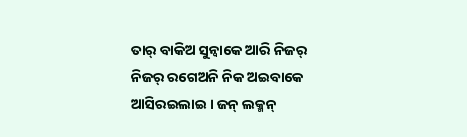ତାର୍ ବାକିଅ ସୁନ୍ବାକେ ଆରି ନିଜର୍ ନିଜର୍ ରଗେଅନି ନିକ ଅଇବାକେ ଆସିରଇଲାଇ । ଜନ୍ ଲକ୍ମନ୍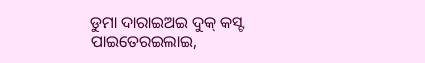ଡୁମା ଦାରାଇଅଇ ଦୁକ୍ କସ୍ଟ ପାଇତେରଇଲାଇ,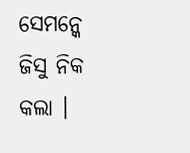ସେମନ୍କେ ଜିସୁ ନିକ କଲା ।